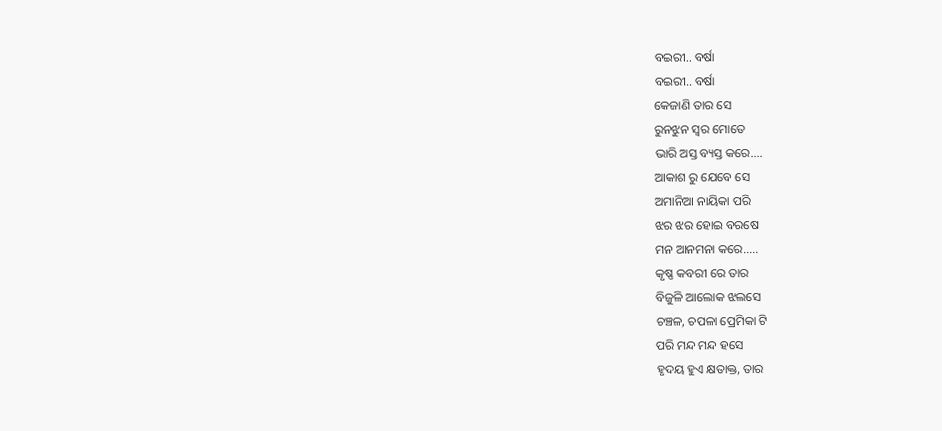ବଇରୀ.. ବର୍ଷା
ବଇରୀ.. ବର୍ଷା
କେଜାଣି ତାର ସେ
ରୁନଝୁନ ସ୍ୱର ମୋତେ
ଭାରି ଅସ୍ତ ବ୍ୟସ୍ତ କରେ....
ଆକାଶ ରୁ ଯେବେ ସେ
ଅମାନିଆ ନାୟିକା ପରି
ଝର ଝର ହୋଇ ବରଷେ
ମନ ଆନମନା କରେ.....
କୃଷ୍ଣ କବରୀ ରେ ତାର
ବିଜୁଳି ଆଲୋକ ଝଲସେ
ଚଞ୍ଚଳ, ଚପଳା ପ୍ରେମିକା ଟି
ପରି ମନ୍ଦ ମନ୍ଦ ହସେ
ହୃଦୟ ହୁଏ କ୍ଷତାକ୍ତ, ତାର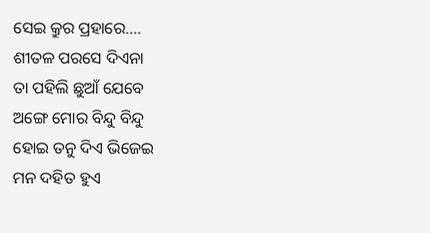ସେଇ କ୍ରୁର ପ୍ରହାରେ....
ଶୀତଳ ପରସେ ଦିଏନା
ତା ପହିଲି ଛୁଆଁ ଯେବେ
ଅଙ୍ଗେ ମୋର ବିନ୍ଦୁ ବିନ୍ଦୁ
ହୋଇ ତନୁ ଦିଏ ଭିଜେଇ
ମନ ଦହିତ ହୁଏ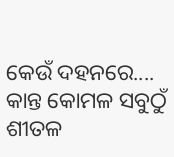କେଉଁ ଦହନରେ....
କାନ୍ତ କୋମଳ ସବୁଠୁଁ ଶୀତଳ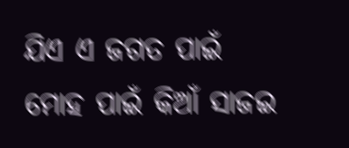ଯିଏ ଏ ଜଗତ ପାଇଁ
ମୋହ ପାଇଁ କିଆଁ ସାଜଇ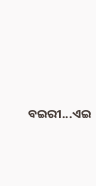ବଇରୀ...ଏଇ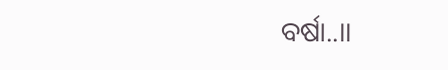ବର୍ଷା..।।